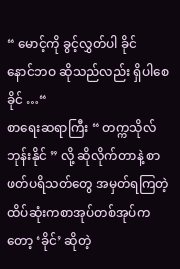“ မောင့်ကို ခွင့်လွှတ်ပါ ခိုင်
နောင်ဘဝ ဆိုသည်လည်း ရှိပါစေ ခိုင် …“
စာရေးဆရာကြီး “ တက္ကသိုလ်ဘုန်းနိုင် ” လို့ ဆိုလိုက်တာနဲ့ စာဖတ်ပရိသတ်တွေ အမှတ်ရကြတဲ့ ထိပ်ဆုံးကစာအုပ်တစ်အုပ်ကတော့ ‘ခိုင်’ ဆိုတဲ့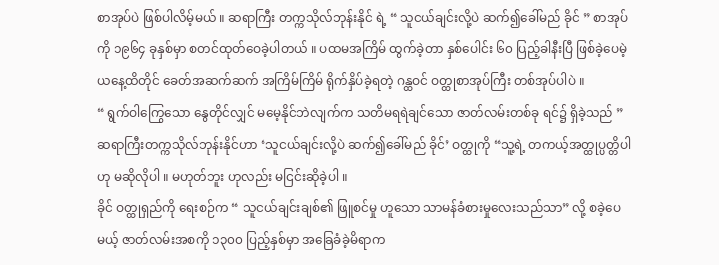စာအုပ်ပဲ ဖြစ်ပါလိမ့်မယ် ။ ဆရာကြီး တက္ကသိုလ်ဘုန်းနိုင် ရဲ့ “ သူငယ်ချင်းလို့ပဲ ဆက်၍ခေါ်မည် ခိုင် ” စာအုပ်ကို ၁၉၆၄ ခုနှစ်မှာ စတင်ထုတ်ဝေခဲ့ပါတယ် ။ ပထမအကြိမ် ထွက်ခဲ့တာ နှစ်ပေါင်း ၆၀ ပြည့်ခါနီးပြီ ဖြစ်ခဲ့ပေမဲ့ ယနေ့ထိတိုင် ခေတ်အဆက်ဆက် အကြိမ်ကြိမ် ရိုက်နှိပ်ခဲ့ရတဲ့ ဂန္ထဝင် ဝတ္ထုစာအုပ်ကြီး တစ်အုပ်ပါပဲ ။
“ ရွက်ဝါကြွေသော နွေတိုင်လျှင် မမေ့နိုင်ဘဲလျက်က သတိမရရဲချင်သော ဇာတ်လမ်းတစ်ခု ရင်၌ ရှိခဲ့သည် ”
ဆရာကြီးတက္ကသိုလ်ဘုန်းနိုင်ဟာ ‘သူငယ်ချင်းလို့ပဲ ဆက်၍ခေါ်မည် ခိုင်’ ဝတ္ထုကို “သူ့ရဲ့ တကယ့်အတ္ထုပ္ပတ္တိပါ ဟု မဆိုလိုပါ ။ မဟုတ်ဘူး ဟုလည်း မငြင်းဆိုခဲ့ပါ ။
ခိုင် ဝတ္ထုရှည်ကို ရေးစဉ်က “ သူငယ်ချင်းချစ်၏ ဖြူစင်မှု ဟူသော သာမန်ခံစားမှုလေးသည်သာ” လို့ စခဲ့ပေမယ့် ဇာတ်လမ်းအစကို ၁၃၀၀ ပြည့်နှစ်မှာ အခြေခံခဲ့မိရာက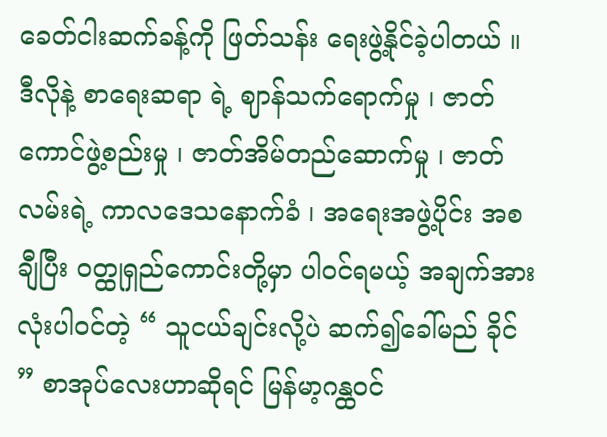ခေတ်ငါးဆက်ခန့်ကို ဖြတ်သန်း ရေးဖွဲ့နိုင်ခဲ့ပါတယ် ။ ဒီလိုနဲ့ စာရေးဆရာ ရဲ့ ဈာန်သက်ရောက်မှု ၊ ဇာတ်ကောင်ဖွဲ့စည်းမှု ၊ ဇာတ်အိမ်တည်ဆောက်မှု ၊ ဇာတ်လမ်းရဲ့ ကာလဒေသနောက်ခံ ၊ အရေးအဖွဲ့ပိုင်း အစချီပြီး ဝတ္ထုရှည်ကောင်းတို့မှာ ပါဝင်ရမယ့် အချက်အားလုံးပါဝင်တဲ့ “ သူငယ်ချင်းလို့ပဲ ဆက်၍ခေါ်မည် ခိုင် ” စာအုပ်လေးဟာဆိုရင် မြန်မာ့ဂန္ထဝင်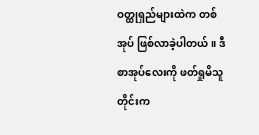ဝတ္ထုရှည်များထဲက တစ်အုပ် ဖြစ်လာခဲ့ပါတယ် ။ ဒီစာအုပ်လေးကို ဖတ်ရှုမိသူတိုင်းက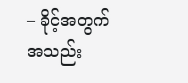– ခိုင့်အတွက် အသည်း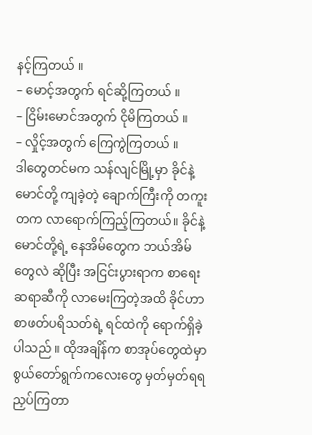နင့်ကြတယ် ။
– မောင့်အတွက် ရင်ဆို့ကြတယ် ။
– ငြိမ်းမောင်အတွက် ငိုမိကြတယ် ။
– လှိုင့်အတွက် ကြေကွဲကြတယ် ။
ဒါတွေတင်မက သန်လျင်မြို့မှာ ခိုင်နဲ့ မောင်တို့ ကျခဲ့တဲ့ ချောက်ကြီးကို တကူးတက လာရောက်ကြည့်ကြတယ်။ ခိုင်နဲ့ မောင်တို့ရဲ့ နေအိမ်တွေက ဘယ်အိမ်တွေလဲ ဆိုပြီး အငြင်းပွားရာက စာရေးဆရာဆီကို လာမေးကြတဲ့အထိ ခိုင်ဟာ စာဖတ်ပရိသတ်ရဲ့ ရင်ထဲကို ရောက်ရှိခဲ့ပါသည် ။ ထိုအချိန်က စာအုပ်တွေထဲမှာ စွယ်တော်ရွက်ကလေးတွေ မှတ်မှတ်ရရ ညှပ်ကြတာ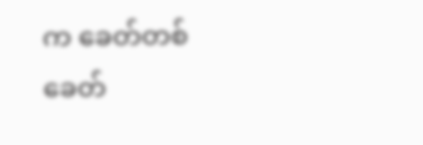က ခေတ်တစ်ခေတ်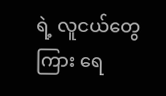ရဲ့ လူငယ်တွေကြား ရေ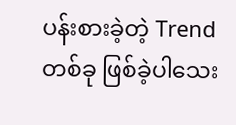ပန်းစားခဲ့တဲ့ Trend တစ်ခု ဖြစ်ခဲ့ပါသေး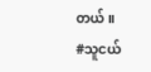တယ် ။
#သူငယ်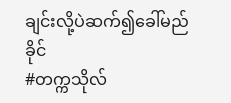ချင်းလို့ပဲဆက်၍ခေါ်မည်ခိုင်
#တက္ကသိုလ်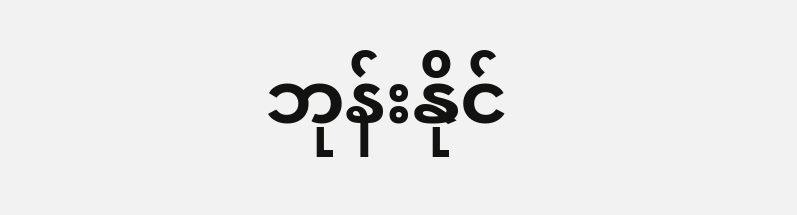ဘုန်းနိုင်